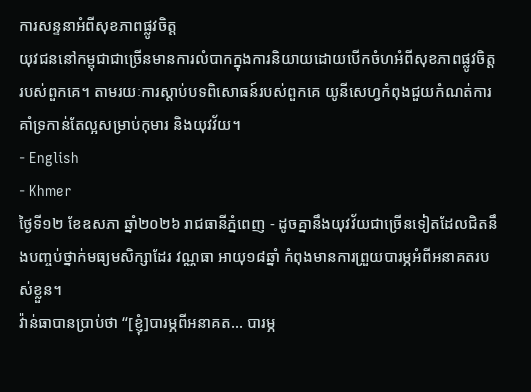ការសន្ទនាអំពីសុខភាពផ្លូវចិត្ត
យុវជននៅកម្ពុជាជាច្រើនមានការលំបាកក្នុងការនិយាយដោយបើកចំហអំពីសុខភាពផ្លូវចិត្តរបស់ពួកគេ។ តាមរយៈការស្ដាប់បទពិសោធន៍របស់ពួកគេ យូនីសេហ្វកំពុងជួយកំណត់ការគាំទ្រកាន់តែល្អសម្រាប់កុមារ និងយុវវ័យ។
- English
- Khmer
ថ្ងៃទី១២ ខែឧសភា ឆ្នាំ២០២៦ រាជធានីភ្នំពេញ - ដូចគ្នានឹងយុវវ័យជាច្រើនទៀតដែលជិតនឹងបញ្ចប់ថ្នាក់មធ្យមសិក្សាដែរ វណ្ណធា អាយុ១៨ឆ្នាំ កំពុងមានការព្រួយបារម្ភអំពីអនាគតរបស់ខ្លួន។
វ៉ាន់ធាបានប្រាប់ថា “[ខ្ញុំ]បារម្ភពីអនាគត... បារម្ភ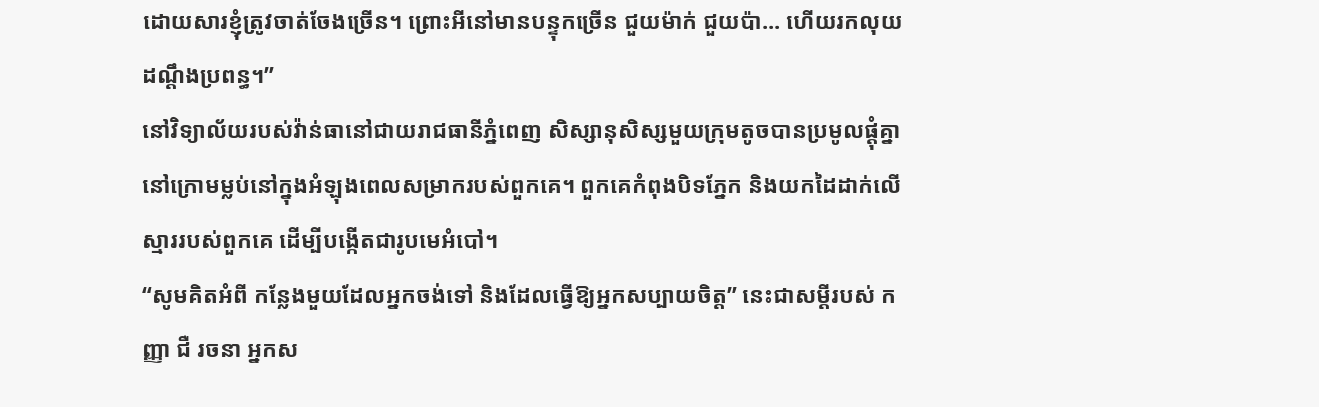ដោយសារខ្ញុំត្រូវចាត់ចែងច្រើន។ ព្រោះអីនៅមានបន្ទុកច្រើន ជួយម៉ាក់ ជួយប៉ា... ហើយរកលុយដណ្តឹងប្រពន្ធ។”
នៅវិទ្យាល័យរបស់វ៉ាន់ធានៅជាយរាជធានីភ្នំពេញ សិស្សានុសិស្សមួយក្រុមតូចបានប្រមូលផ្ដុំគ្នានៅក្រោមម្លប់នៅក្នុងអំឡុងពេលសម្រាករបស់ពួកគេ។ ពួកគេកំពុងបិទភ្នែក និងយកដៃដាក់លើស្មាររបស់ពួកគេ ដើម្បីបង្កើតជារូបមេអំបៅ។
“សូមគិតអំពី កន្លែងមួយដែលអ្នកចង់ទៅ និងដែលធ្វើឱ្យអ្នកសប្បាយចិត្ត” នេះជាសម្ដីរបស់ កញ្ញា ជឺ រចនា អ្នកស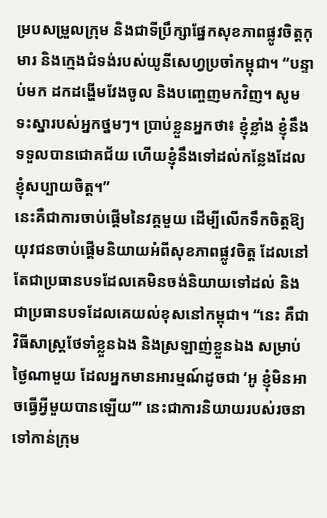ម្របសម្រួលក្រុម និងជាទីប្រឹក្សាផ្នែកសុខភាពផ្លូវចិត្តកុមារ និងក្មេងជំទង់របស់យូនីសេហ្វប្រចាំកម្ពុជា។ “បន្ទាប់មក ដកដង្ហើមវែងចូល និងបញ្ចេញមកវិញ។ សូមទះស្នារបស់អ្នកថ្នមៗ។ ប្រាប់ខ្លួនអ្នកថា៖ ខ្ញុំខ្លាំង ខ្ញុំនឹងទទួលបានជោគជ័យ ហើយខ្ញុំនឹងទៅដល់កន្លែងដែលខ្ញុំសប្បាយចិត្ត។”
នេះគឺជាការចាប់ផ្ដើមនៃវគ្គមួយ ដើម្បីលើកទឹកចិត្តឱ្យយុវជនចាប់ផ្ដើមនិយាយអំពីសុខភាពផ្លូវចិត្ត ដែលនៅតែជាប្រធានបទដែលគេមិនចង់និយាយទៅដល់ និងជាប្រធានបទដែលគេយល់ខុសនៅកម្ពុជា។ “នេះ គឺជាវិធីសាស្រ្តថែទាំខ្លួនឯង និងស្រឡាញ់ខ្លួនឯង សម្រាប់ថ្ងៃណាមួយ ដែលអ្នកមានអារម្មណ៍ដូចជា ‘អូ ខ្ញុំមិនអាចធ្វើអ្វីមួយបានឡើយ’” នេះជាការនិយាយរបស់រចនា ទៅកាន់ក្រុម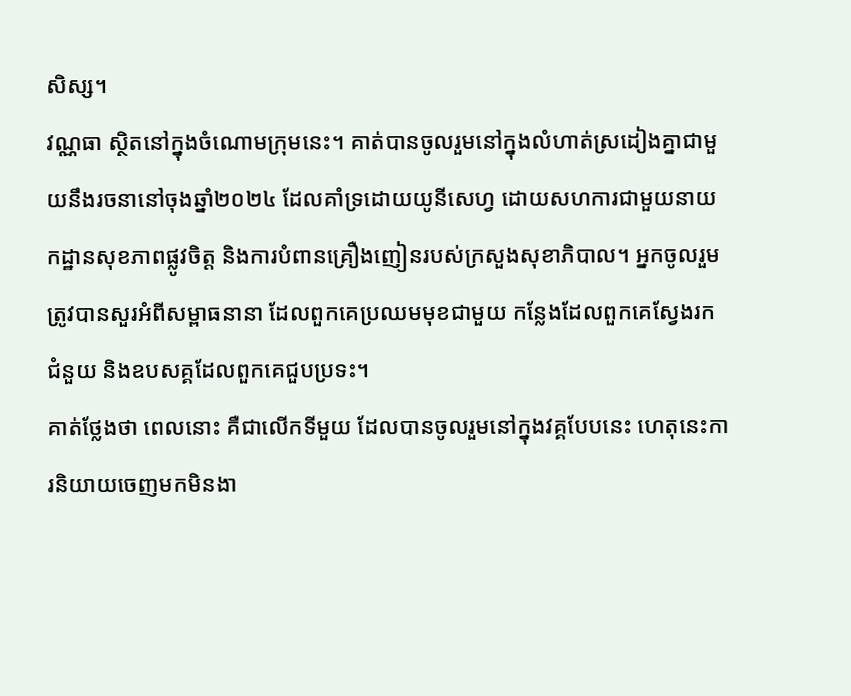សិស្ស។
វណ្ណធា ស្ថិតនៅក្នុងចំណោមក្រុមនេះ។ គាត់បានចូលរួមនៅក្នុងលំហាត់ស្រដៀងគ្នាជាមួយនឹងរចនានៅចុងឆ្នាំ២០២៤ ដែលគាំទ្រដោយយូនីសេហ្វ ដោយសហការជាមួយនាយកដ្ឋានសុខភាពផ្លូវចិត្ត និងការបំពានគ្រឿងញៀនរបស់ក្រសួងសុខាភិបាល។ អ្នកចូលរួមត្រូវបានសួរអំពីសម្ពាធនានា ដែលពួកគេប្រឈមមុខជាមួយ កន្លែងដែលពួកគេស្វែងរកជំនួយ និងឧបសគ្គដែលពួកគេជួបប្រទះ។
គាត់ថ្លែងថា ពេលនោះ គឺជាលើកទីមួយ ដែលបានចូលរួមនៅក្នុងវគ្គបែបនេះ ហេតុនេះការនិយាយចេញមកមិនងា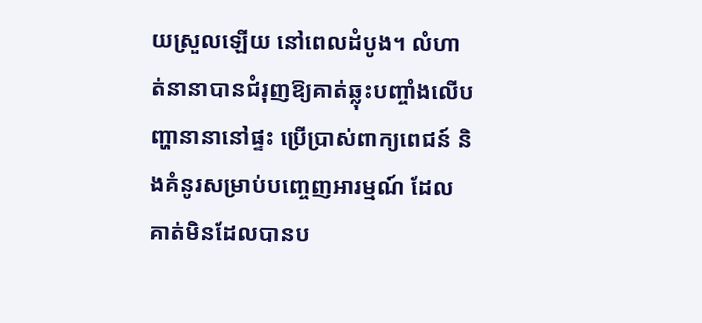យស្រួលឡើយ នៅពេលដំបូង។ លំហាត់នានាបានជំរុញឱ្យគាត់ឆ្លុះបញ្ចាំងលើបញ្ហានានានៅផ្ទះ ប្រើប្រាស់ពាក្យពេជន៍ និងគំនូរសម្រាប់បញ្ចេញអារម្មណ៍ ដែលគាត់មិនដែលបានប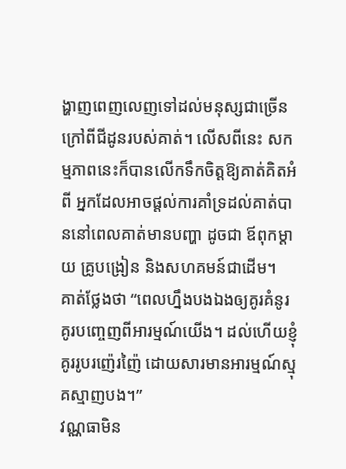ង្ហាញពេញលេញទៅដល់មនុស្សជាច្រើន ក្រៅពីជីដូនរបស់គាត់។ លើសពីនេះ សកម្មភាពនេះក៏បានលើកទឹកចិត្តឱ្យគាត់គិតអំពី អ្នកដែលអាចផ្ដល់ការគាំទ្រដល់គាត់បាននៅពេលគាត់មានបញ្ហា ដូចជា ឪពុកម្ដាយ គ្រូបង្រៀន និងសហគមន៍ជាដើម។
គាត់ថ្លែងថា “ពេលហ្នឹងបងឯងឲ្យគូរគំនូរ គូរបញ្ចេញពីអារម្មណ៍យើង។ ដល់ហើយខ្ញុំគូររូបរញ៉េរញ៉ៃ ដោយសារមានអារម្មណ៍ស្មុគស្មាញបង។”
វណ្ណធាមិន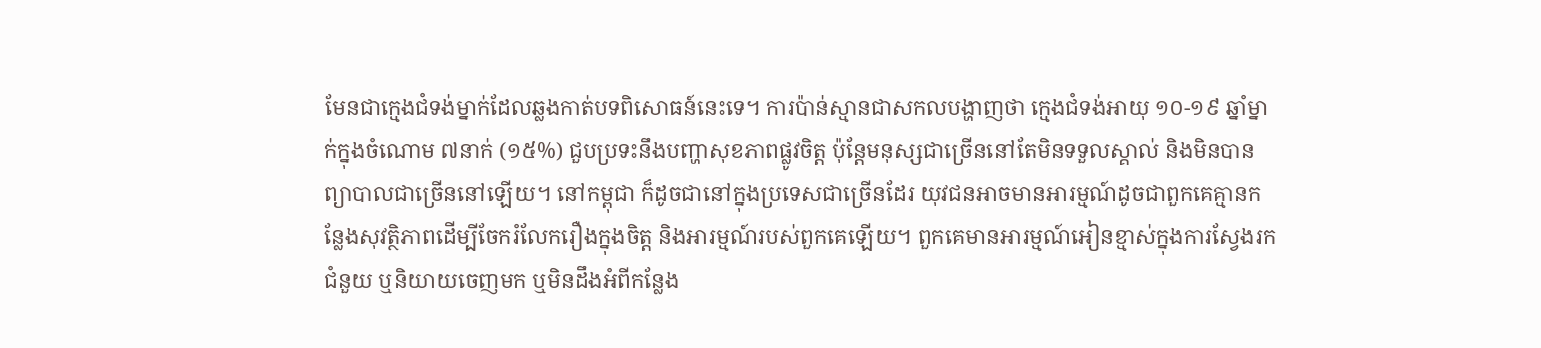មែនជាក្មេងជំទង់ម្នាក់ដែលឆ្លងកាត់បទពិសោធន៍នេះទេ។ ការប៉ាន់ស្មានជាសកលបង្ហាញថា ក្មេងជំទង់អាយុ ១០-១៩ ឆ្នាំម្នាក់ក្នុងចំណោម ៧នាក់ (១៥%) ជួបប្រទះនឹងបញ្ហាសុខភាពផ្លូវចិត្ត ប៉ុន្តែមនុស្សជាច្រើននៅតែមិនទទួលស្គាល់ និងមិនបានព្យាបាលជាច្រើននៅឡើយ។ នៅកម្ពុជា ក៏ដូចជានៅក្នុងប្រទេសជាច្រើនដែរ យុវជនអាចមានអារម្មណ៍ដូចជាពួកគេគ្មានកន្លែងសុវត្ថិភាពដើម្បីចែករំលែករឿងក្នុងចិត្ត និងអារម្មណ៍របស់ពួកគេឡើយ។ ពួកគេមានអារម្មណ៍អៀនខ្មាស់ក្នុងការស្វែងរកជំនួយ ឬនិយាយចេញមក ឬមិនដឹងអំពីកន្លែង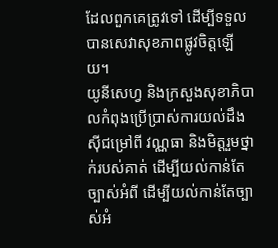ដែលពួកគេត្រូវទៅ ដើម្បីទទួលបានសេវាសុខភាពផ្លូវចិត្តឡើយ។
យូនីសេហ្វ និងក្រសួងសុខាភិបាលកំពុងប្រើប្រាស់ការយល់ដឹងស៊ីជម្រៅពី វណ្ណធា និងមិត្តរួមថ្នាក់របស់គាត់ ដើម្បីយល់កាន់តែច្បាស់អំពី ដើម្បីយល់កាន់តែច្បាស់អំ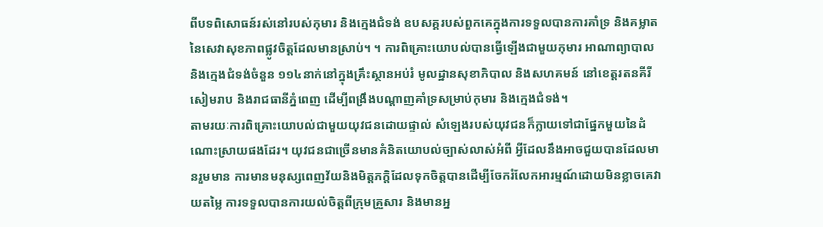ពីបទពិសោធន៍រស់នៅរបស់កុមារ និងក្មេងជំទង់ ឧបសគ្គរបស់ពួកគេក្នុងការទទួលបានការគាំទ្រ និងគម្លាតនៃសេវាសុខភាពផ្លូវចិត្តដែលមានស្រាប់។ ។ ការពិគ្រោះយោបល់បានធ្វើឡើងជាមួយកុមារ អាណាព្យាបាល និងក្មេងជំទង់ចំនួន ១១៤នាក់នៅក្នុងគ្រឹះស្ថានអប់រំ មូលដ្ឋានសុខាភិបាល និងសហគមន៍ នៅខេត្តរតនគីរី សៀមរាប និងរាជធានីភ្នំពេញ ដើម្បីពង្រឹងបណ្ដាញគាំទ្រសម្រាប់កុមារ និងក្មេងជំទង់។
តាមរយៈការពិគ្រោះយោបល់ជាមួយយុវជនដោយផ្ទាល់ សំឡេងរបស់យុវជនក៏ក្លាយទៅជាផ្នែកមួយនៃដំណោះស្រាយផងដែរ។ យុវជនជាច្រើនមានគំនិតយោបល់ច្បាស់លាស់អំពី អ្វីដែលនឹងអាចជួយបានដែលមានរួមមាន ការមានមនុស្សពេញវ័យនិងមិត្តភក្តិដែលទុកចិត្តបានដើម្បីចែករំលែកអារម្មណ៍ដោយមិនខ្លាចគេវាយតម្លៃ ការទទួលបានការយល់ចិត្តពីក្រុមគ្រួសារ និងមានអ្ន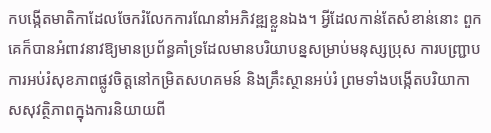កបង្កើតមាតិកាដែលចែករំលែកការណែនាំអភិវឌ្ឍខ្លួនឯង។ អ្វីដែលកាន់តែសំខាន់នោះ ពួកគេក៏បានអំពាវនាវឱ្យមានប្រព័ន្ធគាំទ្រដែលមានបរិយាបន្នសម្រាប់មនុស្សប្រុស ការបញ្ជ្រាបការអប់រំសុខភាពផ្លូវចិត្តនៅកម្រិតសហគមន៍ និងគ្រឹះស្ថានអប់រំ ព្រមទាំងបង្កើតបរិយាកាសសុវត្ថិភាពក្នុងការនិយាយពី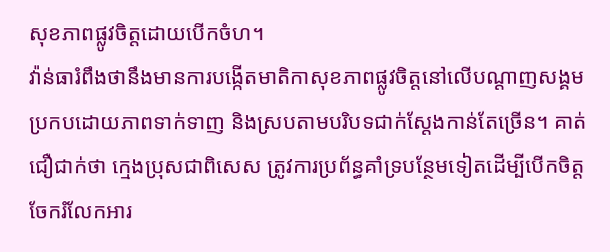សុខភាពផ្លូវចិត្តដោយបើកចំហ។
វ៉ាន់ធារំពឹងថានឹងមានការបង្កើតមាតិកាសុខភាពផ្លូវចិត្តនៅលើបណ្តាញសង្គមប្រកបដោយភាពទាក់ទាញ និងស្របតាមបរិបទជាក់ស្តែងកាន់តែច្រើន។ គាត់ជឿជាក់ថា ក្មេងប្រុសជាពិសេស ត្រូវការប្រព័ន្ធគាំទ្របន្ថែមទៀតដើម្បីបើកចិត្តចែករំលែកអារ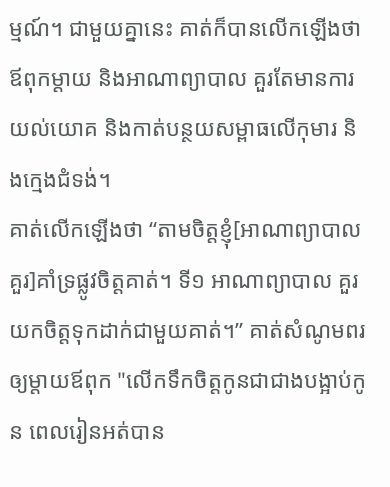ម្មណ៍។ ជាមួយគ្នានេះ គាត់ក៏បានលើកឡើងថា ឪពុកម្តាយ និងអាណាព្យាបាល គួរតែមានការយល់យោគ និងកាត់បន្ថយសម្ពាធលើកុមារ និងក្មេងជំទង់។
គាត់លើកឡើងថា “តាមចិត្តខ្ញុំ[អាណាព្យាបាលគួរ]គាំទ្រផ្លូវចិត្តគាត់។ ទី១ អាណាព្យាបាល គួរយកចិត្តទុកដាក់ជាមួយគាត់។” គាត់សំណូមពរឲ្យម្តាយឪពុក "លើកទឹកចិត្តកូនជាជាងបង្អាប់កូន ពេលរៀនអត់បាន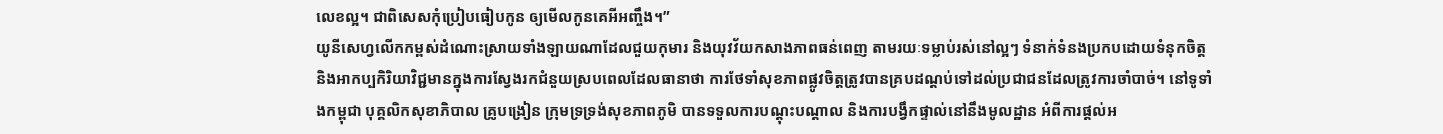លេខល្អ។ ជាពិសេសកុំប្រៀបធៀបកូន ឲ្យមើលកូនគេអីអញ្ចឹង។”
យូនីសេហ្វលើកកម្ពស់ដំណោះស្រាយទាំងឡាយណាដែលជួយកុមារ និងយុវវ័យកសាងភាពធន់ពេញ តាមរយៈទម្លាប់រស់នៅល្អៗ ទំនាក់ទំនងប្រកបដោយទំនុកចិត្ត និងអាកប្បកិរិយាវិជ្ជមានក្នុងការស្វែងរកជំនួយស្របពេលដែលធានាថា ការថែទាំសុខភាពផ្លូវចិត្តត្រូវបានគ្របដណ្ដប់ទៅដល់ប្រជាជនដែលត្រូវការចាំបាច់។ នៅទូទាំងកម្ពុជា បុគ្គលិកសុខាភិបាល គ្រូបង្រៀន ក្រុមទ្រទ្រង់សុខភាពភូមិ បានទទួលការបណ្ដុះបណ្ដាល និងការបង្វឹកផ្ទាល់នៅនឹងមូលដ្ឋាន អំពីការផ្ដល់អ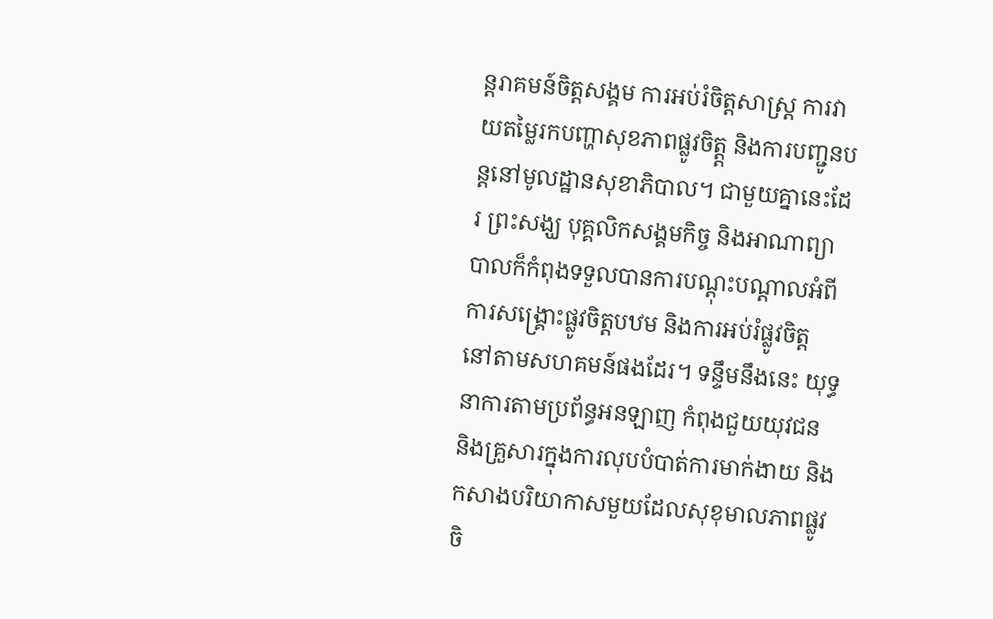ន្តរាគមន៍ចិត្តសង្គម ការអប់រំចិត្តសាស្រ្ត ការវាយតម្លៃរកបញ្ហាសុខភាពផ្លូវចិត្ត្ត និងការបញ្ជូនបន្តនៅមូលដ្ឋានសុខាភិបាល។ ជាមួយគ្នានេះដែរ ព្រះសង្ឃ បុគ្គលិកសង្គមកិច្ច និងអាណាព្យាបាលក៏កំពុងទទួលបានការបណ្ដុះបណ្ដាលអំពីការសង្គ្រោះផ្លូវចិត្តបឋម និងការអប់រំផ្លូវចិត្ត នៅតាមសហគមន៍ផងដែរ។ ទន្ទឹមនឹងនេះ យុទ្ធនាការតាមប្រព័ន្ធអនឡាញ កំពុងជួយយុវជន និងគ្រួសារក្នុងការលុបបំបាត់ការមាក់ងាយ និងកសាងបរិយាកាសមួយដែលសុខុមាលភាពផ្លូវចិ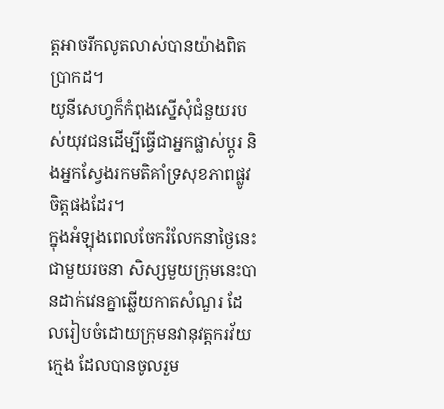ត្តអាចរីកលូតលាស់បានយ៉ាងពិតប្រាកដ។
យូនីសេហ្វក៏កំពុងស្នើសុំជំនួយរបស់យុវជនដើម្បីធ្វើជាអ្នកផ្លាស់ប្ដូរ និងអ្នកស្វែងរកមតិគាំទ្រសុខភាពផ្លូវចិត្តផងដែរ។
ក្នុងអំឡុងពេលចែករំលែកនាថ្ងៃនេះជាមួយរចនា សិស្សមួយក្រុមនេះបានដាក់វេនគ្នាឆ្លើយកាតសំណួរ ដែលរៀបចំដោយក្រុមនវានុវត្តករវ័យក្មេង ដែលបានចូលរួម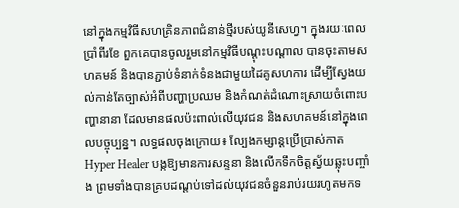នៅក្នុងកម្មវិធីសហគ្រិនភាពជំនាន់ថ្មីរបស់យូនីសេហ្វ។ ក្នុងរយៈពេលប្រាំពីរខែ ពួកគេបានចូលរួមនៅកម្មវិធីបណ្ដុះបណ្ដាល បានចុះតាមសហគមន៍ និងបានភ្ជាប់ទំនាក់ទំនងជាមួយដៃគូសហការ ដើម្បីស្វែងយល់កាន់តែច្បាស់អំពីបញ្ហាប្រឈម និងកំណត់ដំណោះស្រាយចំពោះបញ្ហានានា ដែលមានផលប៉ះពាល់លើយុវជន និងសហគមន៍នៅក្នុងពេលបច្ចុប្បន្ន។ លទ្ធផលចុងក្រោយ៖ ល្បែងកម្សាន្តប្រើប្រាស់កាត Hyper Healer បង្កឱ្យមានការសន្ទនា និងលើកទឹកចិត្តស្វ័យឆ្លុះបញ្ចាំង ព្រមទាំងបានគ្របដណ្ដប់ទៅដល់យុវជនចំនួនរាប់រយរហូតមកទ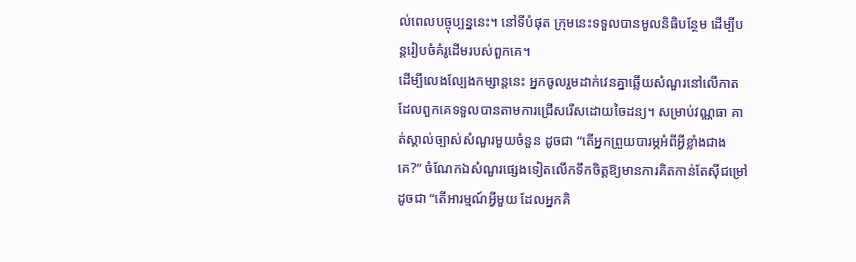ល់ពេលបច្ចុប្បន្ននេះ។ នៅទីបំផុត ក្រុមនេះទទួលបានមូលនិធិបន្ថែម ដើម្បីបន្តរៀបចំគំរូដើមរបស់ពួកគេ។
ដើម្បីលេងល្បែងកម្សាន្តនេះ អ្នកចូលរួមដាក់វេនគ្នាឆ្លើយសំណួរនៅលើកាត ដែលពួកគេទទួលបានតាមការជ្រើសរើសដោយចៃដន្យ។ សម្រាប់វណ្ណធា គាត់ស្គាល់ច្បាស់សំណួរមួយចំនួន ដូចជា “តើអ្នកព្រួយបារម្ភអំពីអ្វីខ្លាំងជាងគេ?” ចំណែកឯសំណួរផ្សេងទៀតលើកទឹកចិត្តឱ្យមានការគិតកាន់តែស៊ីជម្រៅ ដូចជា “តើអារម្មណ៍អ្វីមួយ ដែលអ្នកគិ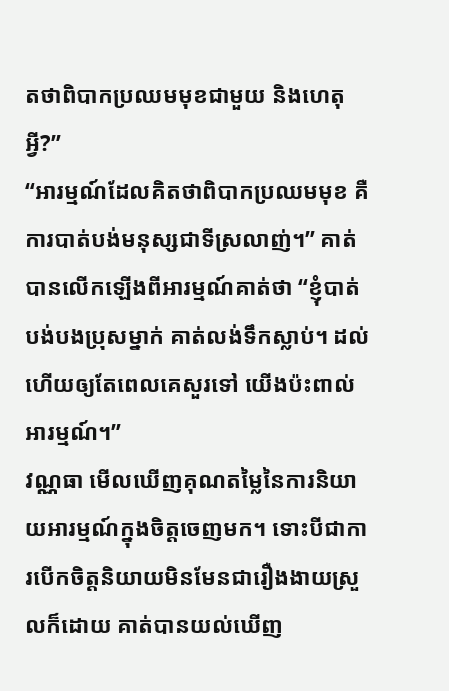តថាពិបាកប្រឈមមុខជាមួយ និងហេតុអ្វី?”
“អារម្មណ៍ដែលគិតថាពិបាកប្រឈមមុខ គឺការបាត់បង់មនុស្សជាទីស្រលាញ់។” គាត់បានលើកឡើងពីអារម្មណ៍គាត់ថា “ខ្ញុំបាត់បង់បងប្រុសម្នាក់ គាត់លង់ទឹកស្លាប់។ ដល់ហើយឲ្យតែពេលគេសួរទៅ យើងប៉ះពាល់អារម្មណ៍។”
វណ្ណធា មើលឃើញគុណតម្លៃនៃការនិយាយអារម្មណ៍ក្នុងចិត្តចេញមក។ ទោះបីជាការបើកចិត្តនិយាយមិនមែនជារឿងងាយស្រួលក៏ដោយ គាត់បានយល់ឃើញ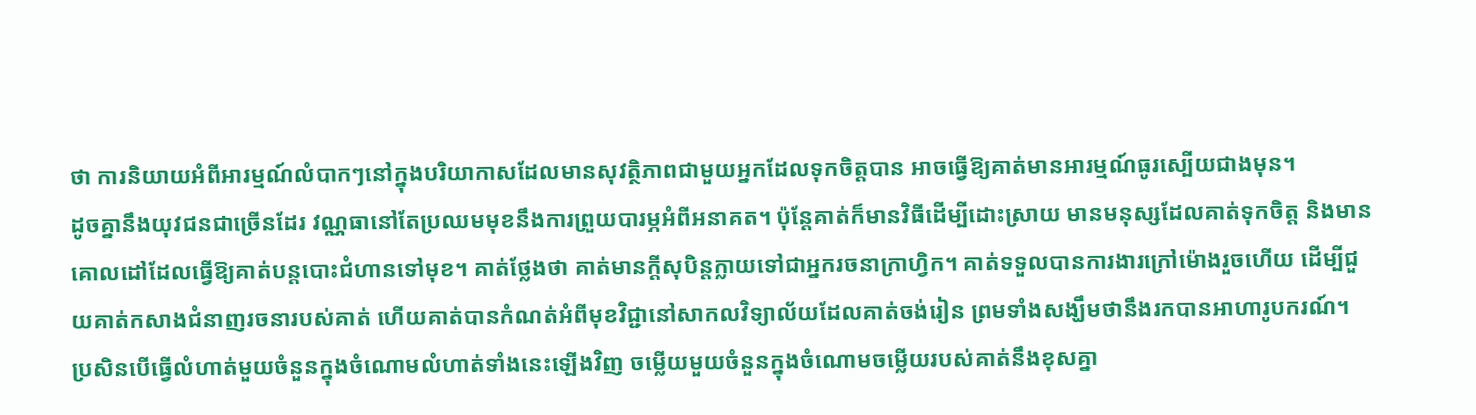ថា ការនិយាយអំពីអារម្មណ៍លំបាកៗនៅក្នុងបរិយាកាសដែលមានសុវត្ថិភាពជាមួយអ្នកដែលទុកចិត្តបាន អាចធ្វើឱ្យគាត់មានអារម្មណ៍ធូរស្បើយជាងមុន។
ដូចគ្នានឹងយុវជនជាច្រើនដែរ វណ្ណធានៅតែប្រឈមមុខនឹងការព្រួយបារម្ភអំពីអនាគត។ ប៉ុន្តែគាត់ក៏មានវិធីដើម្បីដោះស្រាយ មានមនុស្សដែលគាត់ទុកចិត្ត និងមានគោលដៅដែលធ្វើឱ្យគាត់បន្តបោះជំហានទៅមុខ។ គាត់ថ្លែងថា គាត់មានក្ដីសុបិន្តក្លាយទៅជាអ្នករចនាក្រាហ្វិក។ គាត់ទទួលបានការងារក្រៅម៉ោងរួចហើយ ដើម្បីជួយគាត់កសាងជំនាញរចនារបស់គាត់ ហើយគាត់បានកំណត់អំពីមុខវិជ្ជានៅសាកលវិទ្យាល័យដែលគាត់ចង់រៀន ព្រមទាំងសង្ឃឹមថានឹងរកបានអាហារូបករណ៍។ ប្រសិនបើធ្វើលំហាត់មួយចំនួនក្នុងចំណោមលំហាត់ទាំងនេះឡើងវិញ ចម្លើយមួយចំនួនក្នុងចំណោមចម្លើយរបស់គាត់នឹងខុសគ្នា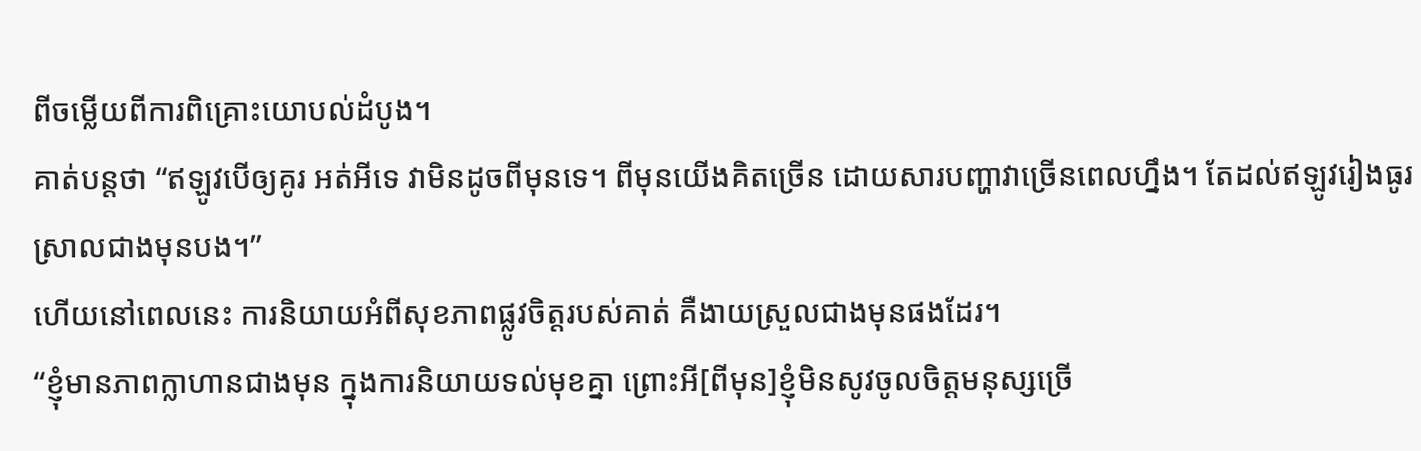ពីចម្លើយពីការពិគ្រោះយោបល់ដំបូង។
គាត់បន្តថា “ឥឡូវបើឲ្យគូរ អត់អីទេ វាមិនដូចពីមុនទេ។ ពីមុនយើងគិតច្រើន ដោយសារបញ្ហាវាច្រើនពេលហ្នឹង។ តែដល់ឥឡូវរៀងធូរស្រាលជាងមុនបង។”
ហើយនៅពេលនេះ ការនិយាយអំពីសុខភាពផ្លូវចិត្តរបស់គាត់ គឺងាយស្រួលជាងមុនផងដែរ។
“ខ្ញុំមានភាពក្លាហានជាងមុន ក្នុងការនិយាយទល់មុខគ្នា ព្រោះអី[ពីមុន]ខ្ញុំមិនសូវចូលចិត្តមនុស្សច្រើ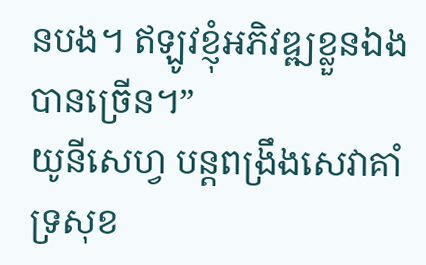នបង។ ឥឡូវខ្ញុំអភិវឌ្ឍខ្លួនឯងបានច្រើន។”
យូនីសេហ្វ បន្តពង្រឹងសេវាគាំទ្រសុខ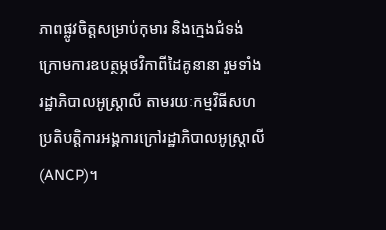ភាពផ្លូវចិត្តសម្រាប់កុមារ និងក្មេងជំទង់ ក្រោមការឧបត្ថម្ភថវិកាពីដៃគូនានា រួមទាំងរដ្ឋាភិបាលអូស្ត្រាលី តាមរយៈកម្មវិធីសហប្រតិបត្តិការអង្គការក្រៅរដ្ឋាភិបាលអូស្ត្រាលី (ANCP)។